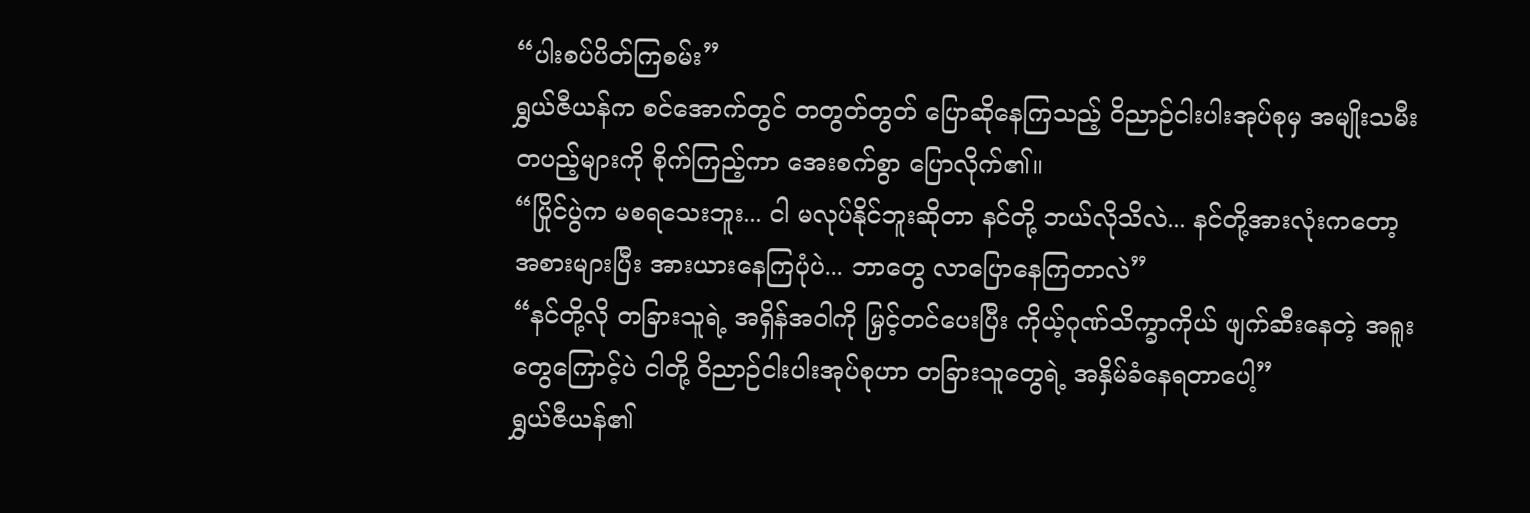“ပါးစပ်ပိတ်ကြစမ်း”
ရွှယ်ဇီယန်က စင်အောက်တွင် တတွတ်တွတ် ပြောဆိုနေကြသည့် ဝိညာဉ်ငါးပါးအုပ်စုမှ အမျိုးသမီးတပည့်များကို စိုက်ကြည့်ကာ အေးစက်စွာ ပြောလိုက်၏။
“ပြိုင်ပွဲက မစရသေးဘူး... ငါ မလုပ်နိုင်ဘူးဆိုတာ နင်တို့ ဘယ်လိုသိလဲ... နင်တို့အားလုံးကတော့ အစားများပြီး အားယားနေကြပုံပဲ... ဘာတွေ လာပြောနေကြတာလဲ”
“နင်တို့လို တခြားသူရဲ့ အရှိန်အဝါကို မြှင့်တင်ပေးပြီး ကိုယ့်ဂုဏ်သိက္ခာကိုယ် ဖျက်ဆီးနေတဲ့ အရူးတွေကြောင့်ပဲ ငါတို့ ဝိညာဉ်ငါးပါးအုပ်စုဟာ တခြားသူတွေရဲ့ အနှိမ်ခံနေရတာပေါ့”
ရွှယ်ဇီယန်၏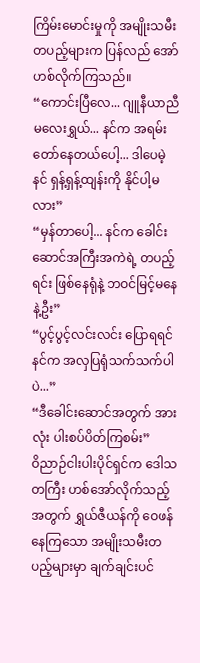ကြိမ်းမောင်းမှုကို အမျိုးသမီးတပည့်များက ပြန်လည် အော်ဟစ်လိုက်ကြသည်။
“ကောင်းပြီလေ... ဂျူနီယာညီမလေးရွှယ်... နင်က အရမ်းတော်နေတယ်ပေါ့... ဒါပေမဲ့ နင် ရှန့်ရှန့်ထျန်းကို နိုင်ပါ့မလား”
“မှန်တာပေါ့... နင်က ခေါင်းဆောင်အကြီးအကဲရဲ့ တပည့်ရင်း ဖြစ်နေရုံနဲ့ ဘဝင်မြင့်မနေနဲ့ဦး”
“ပွင့်ပွင့်လင်းလင်း ပြောရရင် နင်က အလှပြရုံသက်သက်ပါပဲ...”
“ဒီခေါင်းဆောင်အတွက် အားလုံး ပါးစပ်ပိတ်ကြစမ်း”
ဝိညာဉ်ငါးပါးပိုင်ရှင်က ဒေါသတကြီး ဟစ်အော်လိုက်သည့်အတွက် ရွှယ်ဇီယန်ကို ဝေဖန်နေကြသော အမျိုးသမီးတပည့်များမှာ ချက်ချင်းပင်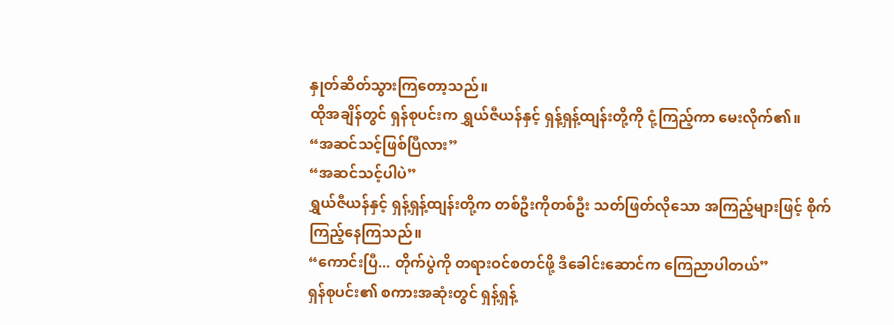နှုတ်ဆိတ်သွားကြတော့သည်။
ထိုအချိန်တွင် ရှန်စုပင်းက ရွှယ်ဇီယန်နှင့် ရှန့်ရှန့်ထျန်းတို့ကို ငုံ့ကြည့်ကာ မေးလိုက်၏။
“အဆင်သင့်ဖြစ်ပြီလား”
“အဆင်သင့်ပါပဲ”
ရွှယ်ဇီယန်နှင့် ရှန့်ရှန့်ထျန်းတို့က တစ်ဦးကိုတစ်ဦး သတ်ဖြတ်လိုသော အကြည့်များဖြင့် စိုက်ကြည့်နေကြသည်။
“ကောင်းပြီ... တိုက်ပွဲကို တရားဝင်စတင်ဖို့ ဒီခေါင်းဆောင်က ကြေညာပါတယ်”
ရှန်စုပင်း၏ စကားအဆုံးတွင် ရှန့်ရှန့်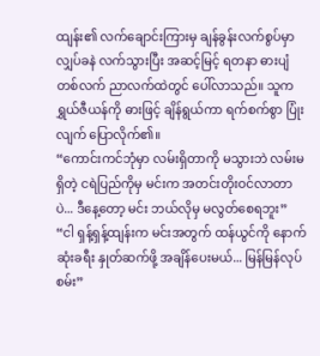ထျန်း၏ လက်ချောင်းကြားမှ ချန်ခွန်းလက်စွပ်မှာ လျှပ်ခနဲ လက်သွားပြီး အဆင့်မြင့် ရတနာ ဓားပျံတစ်လက် ညာလက်ထဲတွင် ပေါ်လာသည်။ သူက ရွှယ်ဇီယန်ကို ဓားဖြင့် ချိန်ရွယ်ကာ ရက်စက်စွာ ပြုံးလျက် ပြောလိုက်၏။
“ကောင်းကင်ဘုံမှာ လမ်းရှိတာကို မသွားဘဲ လမ်းမရှိတဲ့ ငရဲပြည်ကိုမှ မင်းက အတင်းတိုးဝင်လာတာပဲ... ဒီနေ့တော့ မင်း ဘယ်လိုမှ မလွတ်စေရဘူး”
“ငါ ရှန့်ရှန့်ထျန်းက မင်းအတွက် ထန်ယွင်ကို နောက်ဆုံးခရီး နှုတ်ဆက်ဖို့ အချိန်ပေးမယ်... မြန်မြန်လုပ်စမ်း”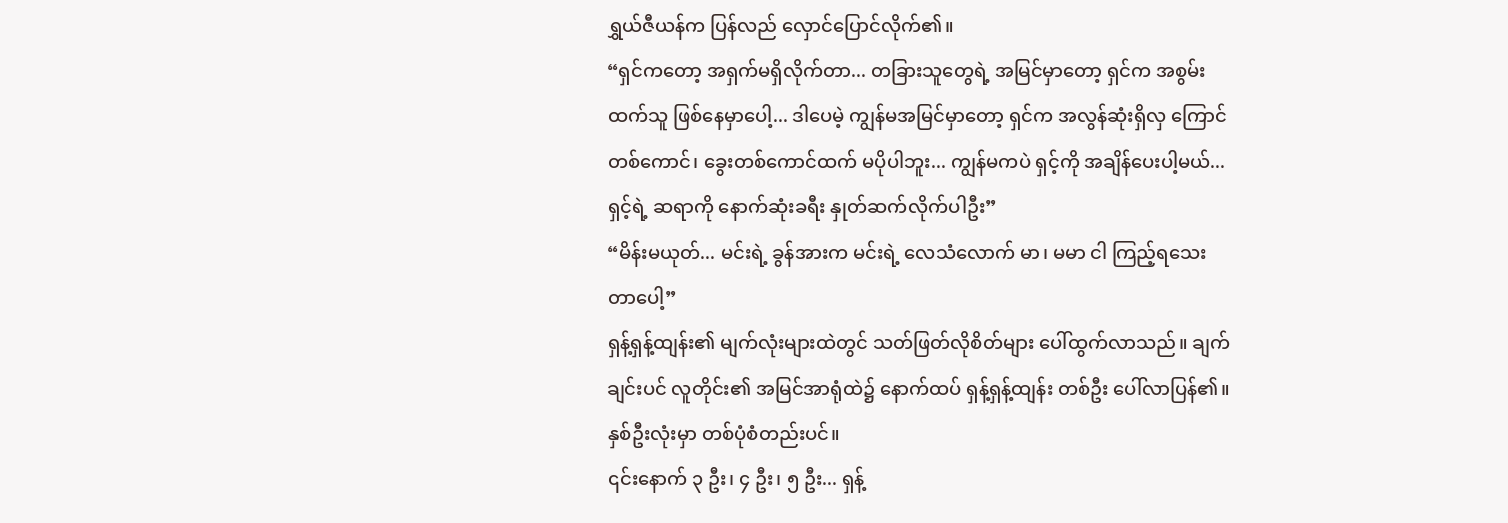ရွှယ်ဇီယန်က ပြန်လည် လှောင်ပြောင်လိုက်၏။
“ရှင်ကတော့ အရှက်မရှိလိုက်တာ... တခြားသူတွေရဲ့ အမြင်မှာတော့ ရှင်က အစွမ်းထက်သူ ဖြစ်နေမှာပေါ့... ဒါပေမဲ့ ကျွန်မအမြင်မှာတော့ ရှင်က အလွန်ဆုံးရှိလှ ကြောင်တစ်ကောင်၊ ခွေးတစ်ကောင်ထက် မပိုပါဘူး... ကျွန်မကပဲ ရှင့်ကို အချိန်ပေးပါ့မယ်... ရှင့်ရဲ့ ဆရာကို နောက်ဆုံးခရီး နှုတ်ဆက်လိုက်ပါဦး”
“မိန်းမယုတ်... မင်းရဲ့ ခွန်အားက မင်းရဲ့ လေသံလောက် မာ၊ မမာ ငါ ကြည့်ရသေးတာပေါ့”
ရှန့်ရှန့်ထျန်း၏ မျက်လုံးများထဲတွင် သတ်ဖြတ်လိုစိတ်များ ပေါ်ထွက်လာသည်။ ချက်ချင်းပင် လူတိုင်း၏ အမြင်အာရုံထဲ၌ နောက်ထပ် ရှန့်ရှန့်ထျန်း တစ်ဦး ပေါ်လာပြန်၏။
နှစ်ဦးလုံးမှာ တစ်ပုံစံတည်းပင်။
၎င်းနောက် ၃ ဦး၊ ၄ ဦး၊ ၅ ဦး... ရှန့်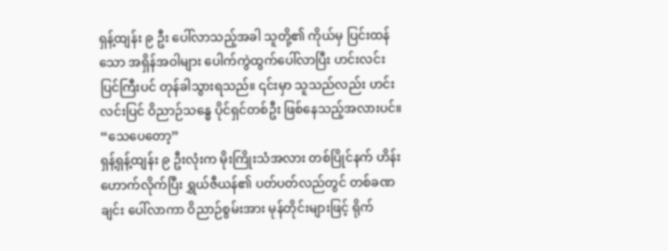ရှန့်ထျန်း ၉ ဦး ပေါ်လာသည့်အခါ သူတို့၏ ကိုယ်မှ ပြင်းထန်သော အရှိန်အဝါများ ပေါက်ကွဲထွက်ပေါ်လာပြီး ဟင်းလင်းပြင်ကြီးပင် တုန်ခါသွားရသည်။ ၎င်းမှာ သူသည်လည်း ဟင်းလင်းပြင် ဝိညာဉ်သန္ဓေ ပိုင်ရှင်တစ်ဦး ဖြစ်နေသည့်အလားပင်။
“သေပေတော့”
ရှန့်ရှန့်ထျန်း ၉ ဦးလုံးက မိုးကြိုးသံအလား တစ်ပြိုင်နက် ဟိန်းဟောက်လိုက်ပြီး ရွှယ်ဇီယန်၏ ပတ်ပတ်လည်တွင် တစ်ခဏချင်း ပေါ်လာကာ ဝိညာဉ်စွမ်းအား မုန်တိုင်းများဖြင့် ရိုက်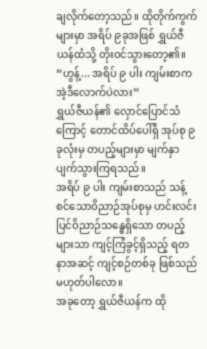ချလိုက်တော့သည်။ ထိုတိုက်ကွက်များမှာ အရိပ် ၉ခုအဖြစ် ရွှယ်ဇီယန်ထံသို့ တိုးဝင်သွားတော့၏။
“ဟွန့်... အရိပ် ၉ ပါး ကျမ်းစာက အဲ့ဒီလောက်ပဲလား”
ရွှယ်ဇီယန်၏ လှောင်ပြောင်သံကြောင့် တောင်ထိပ်ပေါ်ရှိ အုပ်စု ၉ ခုလုံးမှ တပည့်များမှာ မျက်နှာပျက်သွားကြရသည်။
အရိပ် ၉ ပါး ကျမ်းစာသည် သန့်စင်သောဝိညာဉ်အုပ်စုမှ ဟင်းလင်းပြင်ဝိညာဉ်သန္ဓေရှိသော တပည့်များသာ ကျင့်ကြံခွင့်ရှိသည့် ရတနာအဆင့် ကျင့်စဉ်တစ်ခု ဖြစ်သည် မဟုတ်ပါလော။
အခုတော့ ရွှယ်ဇီယန်က ထို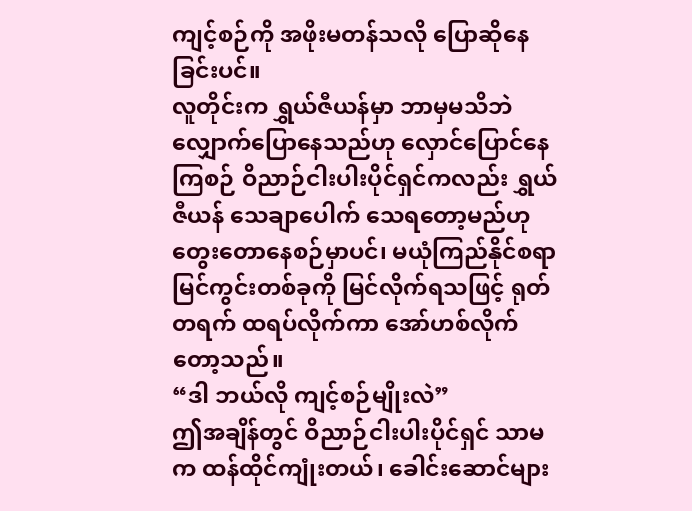ကျင့်စဉ်ကို အဖိုးမတန်သလို ပြောဆိုနေခြင်းပင်။
လူတိုင်းက ရွှယ်ဇီယန်မှာ ဘာမှမသိဘဲ လျှောက်ပြောနေသည်ဟု လှောင်ပြောင်နေကြစဉ် ဝိညာဉ်ငါးပါးပိုင်ရှင်ကလည်း ရွှယ်ဇီယန် သေချာပေါက် သေရတော့မည်ဟု တွေးတောနေစဉ်မှာပင်၊ မယုံကြည်နိုင်စရာ မြင်ကွင်းတစ်ခုကို မြင်လိုက်ရသဖြင့် ရုတ်တရက် ထရပ်လိုက်ကာ အော်ဟစ်လိုက်တော့သည်။
“ဒါ ဘယ်လို ကျင့်စဉ်မျိုးလဲ”
ဤအချိန်တွင် ဝိညာဉ်ငါးပါးပိုင်ရှင် သာမက ထန်ထိုင်ကျုံးတယ်၊ ခေါင်းဆောင်များ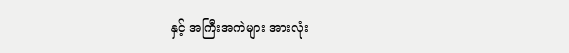နှင့် အကြီးအကဲများ အားလုံး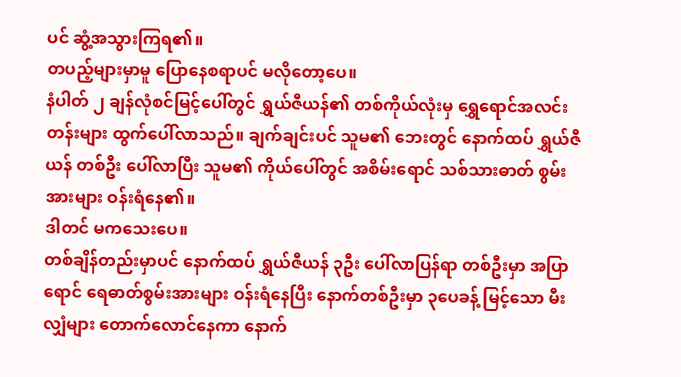ပင် ဆွံ့အသွားကြရ၏။
တပည့်များမှာမူ ပြောနေစရာပင် မလိုတော့ပေ။
နံပါတ် ၂ ချန်လုံစင်မြင့်ပေါ်တွင် ရွှယ်ဇီယန်၏ တစ်ကိုယ်လုံးမှ ရွှေရောင်အလင်းတန်းများ ထွက်ပေါ်လာသည်။ ချက်ချင်းပင် သူမ၏ ဘေးတွင် နောက်ထပ် ရွှယ်ဇီယန် တစ်ဦး ပေါ်လာပြီး သူမ၏ ကိုယ်ပေါ်တွင် အစိမ်းရောင် သစ်သားဓာတ် စွမ်းအားများ ဝန်းရံနေ၏။
ဒါတင် မကသေးပေ။
တစ်ချိန်တည်းမှာပင် နောက်ထပ် ရွှယ်ဇီယန် ၃ဦး ပေါ်လာပြန်ရာ တစ်ဦးမှာ အပြာရောင် ရေဓာတ်စွမ်းအားများ ဝန်းရံနေပြီး နောက်တစ်ဦးမှာ ၃ပေခန့် မြင့်သော မီးလျှံများ တောက်လောင်နေကာ နောက်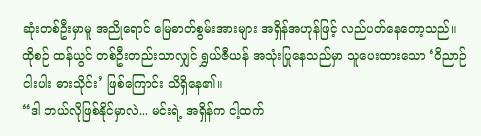ဆုံးတစ်ဦးမှာမူ အညိုရောင် မြေဓာတ်စွမ်းအားများ အရှိန်အဟုန်ဖြင့် လည်ပတ်နေတော့သည်။
ထိုစဉ် ထန်ယွင် တစ်ဦးတည်းသာလျှင် ရွှယ်ဇီယန် အသုံးပြုနေသည်မှာ သူပေးထားသော ‘ဝိညာဉ်ငါးပါး ဓားသိုင်း’ ဖြစ်ကြောင်း သိရှိနေ၏။
“ဒါ ဘယ်လိုဖြစ်နိုင်မှာလဲ... မင်းရဲ့ အရှိန်က ငါ့ထက်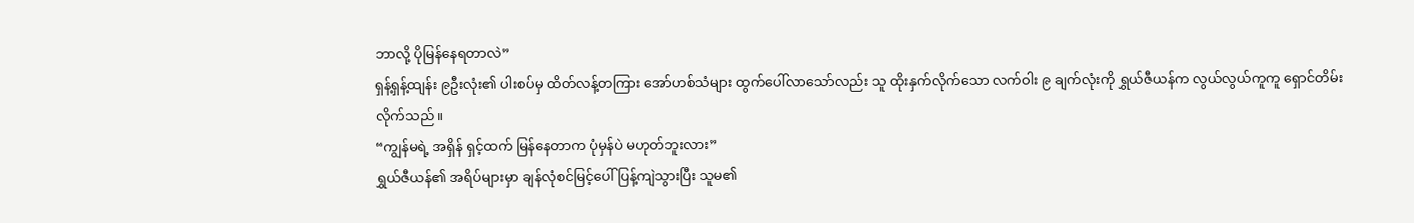ဘာလို့ ပိုမြန်နေရတာလဲ”
ရှန့်ရှန့်ထျန်း ၉ဦးလုံး၏ ပါးစပ်မှ ထိတ်လန့်တကြား အော်ဟစ်သံများ ထွက်ပေါ်လာသော်လည်း သူ ထိုးနှက်လိုက်သော လက်ဝါး ၉ ချက်လုံးကို ရွှယ်ဇီယန်က လွယ်လွယ်ကူကူ ရှောင်တိမ်းလိုက်သည်။
“ကျွန်မရဲ့ အရှိန် ရှင့်ထက် မြန်နေတာက ပုံမှန်ပဲ မဟုတ်ဘူးလား”
ရွှယ်ဇီယန်၏ အရိပ်များမှာ ချန်လုံစင်မြင့်ပေါ် ပြန့်ကျဲသွားပြီး သူမ၏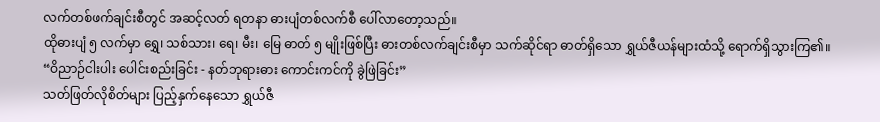လက်တစ်ဖက်ချင်းစီတွင် အဆင့်လတ် ရတနာ ဓားပျံတစ်လက်စီ ပေါ်လာတော့သည်။
ထိုဓားပျံ ၅ လက်မှာ ရွှေ၊ သစ်သား၊ ရေ၊ မီး၊ မြေ ဓာတ် ၅ မျိုးဖြစ်ပြီး ဓားတစ်လက်ချင်းစီမှာ သက်ဆိုင်ရာ ဓာတ်ရှိသော ရွှယ်ဇီယန်များထံသို့ ရောက်ရှိသွားကြ၏။
“ဝိညာဉ်ငါးပါး ပေါင်းစည်းခြင်း - နတ်ဘုရားဓား ကောင်းကင်ကို ခွဲဖြဲခြင်း”
သတ်ဖြတ်လိုစိတ်များ ပြည့်နှက်နေသော ရွှယ်ဇီ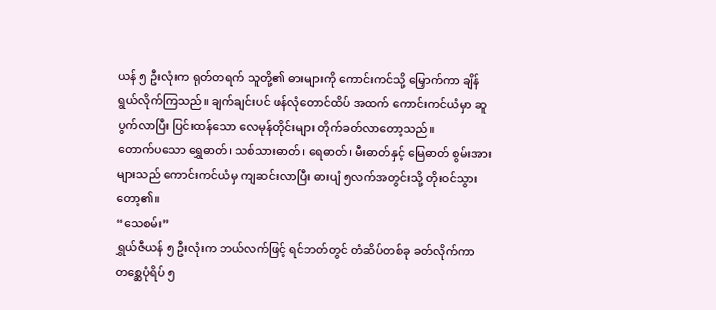ယန် ၅ ဦးလုံးက ရုတ်တရက် သူတို့၏ ဓားများကို ကောင်းကင်သို့ မြှောက်ကာ ချိန်ရွယ်လိုက်ကြသည်။ ချက်ချင်းပင် ဖန်လုံတောင်ထိပ် အထက် ကောင်းကင်ယံမှာ ဆူပွက်လာပြီး ပြင်းထန်သော လေမုန်တိုင်းများ တိုက်ခတ်လာတော့သည်။
တောက်ပသော ရွှေဓာတ်၊ သစ်သားဓာတ်၊ ရေဓာတ်၊ မီးဓာတ်နှင့် မြေဓာတ် စွမ်းအားများသည် ကောင်းကင်ယံမှ ကျဆင်းလာပြီး ဓားပျံ ၅လက်အတွင်းသို့ တိုးဝင်သွားတော့၏။
“သေစမ်း”
ရွှယ်ဇီယန် ၅ ဦးလုံးက ဘယ်လက်ဖြင့် ရင်ဘတ်တွင် တံဆိပ်တစ်ခု ခတ်လိုက်ကာ တစ္ဆေပုံရိပ် ၅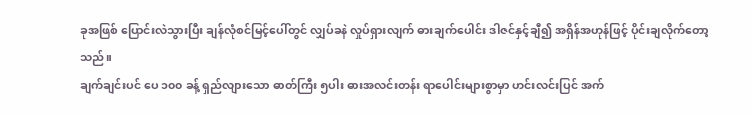ခုအဖြစ် ပြောင်းလဲသွားပြီး ချန်လုံစင်မြင့်ပေါ်တွင် လျှပ်ခနဲ လှုပ်ရှားလျက် ဓားချက်ပေါင်း ဒါဇင်နှင့်ချီ၍ အရှိန်အဟုန်ဖြင့် ပိုင်းချလိုက်တော့သည်။
ချက်ချင်းပင် ပေ ၁၀၀ ခန့် ရှည်လျားသော ဓာတ်ကြီး ၅ပါး ဓားအလင်းတန်း ရာပေါင်းများစွာမှာ ဟင်းလင်းပြင် အက်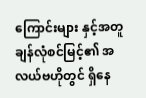ကြောင်းများ နှင့်အတူ ချန်လုံစင်မြင့်၏ အလယ်ဗဟိုတွင် ရှိနေ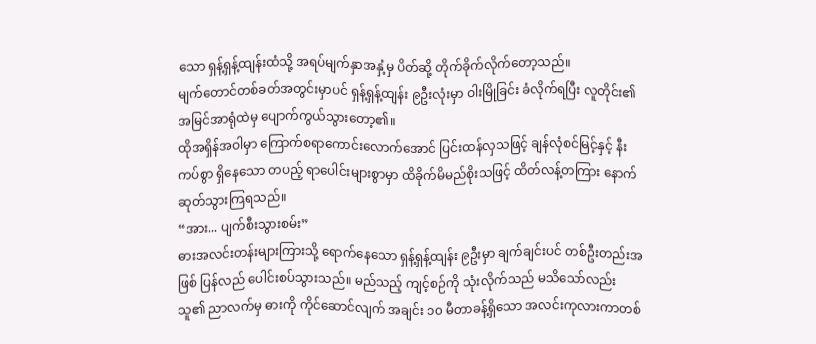သော ရှန့်ရှန့်ထျန်းထံသို့ အရပ်မျက်နှာအနှံ့မှ ပိတ်ဆို့ တိုက်ခိုက်လိုက်တော့သည်။
မျက်တောင်တစ်ခတ်အတွင်းမှာပင် ရှန့်ရှန့်ထျန်း ၉ဦးလုံးမှာ ဝါးမြိုခြင်း ခံလိုက်ရပြီး လူတိုင်း၏ အမြင်အာရုံထဲမှ ပျောက်ကွယ်သွားတော့၏။
ထိုအရှိန်အဝါမှာ ကြောက်စရာကောင်းလောက်အောင် ပြင်းထန်လှသဖြင့် ချန်လုံစင်မြင့်နှင့် နီးကပ်စွာ ရှိနေသော တပည့် ရာပေါင်းများစွာမှာ ထိခိုက်မိမည်စိုးသဖြင့် ထိတ်လန့်တကြား နောက်ဆုတ်သွားကြရသည်။
“အား... ပျက်စီးသွားစမ်း”
ဓားအလင်းတန်းများကြားသို့ ရောက်နေသော ရှန့်ရှန့်ထျန်း ၉ဦးမှာ ချက်ချင်းပင် တစ်ဦးတည်းအဖြစ် ပြန်လည် ပေါင်းစပ်သွားသည်။ မည်သည့် ကျင့်စဉ်ကို သုံးလိုက်သည် မသိသော်လည်း သူ၏ ညာလက်မှ ဓားကို ကိုင်ဆောင်လျက် အချင်း ၁၀ မီတာခန့်ရှိသော အလင်းကုလားကာတစ်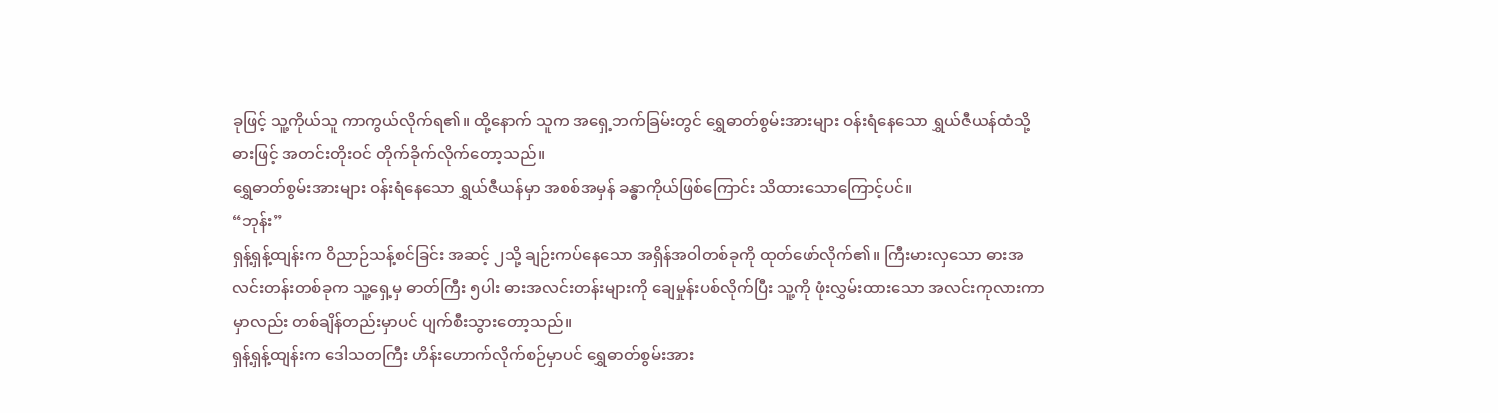ခုဖြင့် သူ့ကိုယ်သူ ကာကွယ်လိုက်ရ၏။ ထို့နောက် သူက အရှေ့ဘက်ခြမ်းတွင် ရွှေဓာတ်စွမ်းအားများ ဝန်းရံနေသော ရွှယ်ဇီယန်ထံသို့ ဓားဖြင့် အတင်းတိုးဝင် တိုက်ခိုက်လိုက်တော့သည်။
ရွှေဓာတ်စွမ်းအားများ ဝန်းရံနေသော ရွှယ်ဇီယန်မှာ အစစ်အမှန် ခန္ဓာကိုယ်ဖြစ်ကြောင်း သိထားသောကြောင့်ပင်။
“ဘုန်း”
ရှန့်ရှန့်ထျန်းက ဝိညာဉ်သန့်စင်ခြင်း အဆင့် ၂သို့ ချဉ်းကပ်နေသော အရှိန်အဝါတစ်ခုကို ထုတ်ဖော်လိုက်၏။ ကြီးမားလှသော ဓားအလင်းတန်းတစ်ခုက သူ့ရှေ့မှ ဓာတ်ကြီး ၅ပါး ဓားအလင်းတန်းများကို ချေမှုန်းပစ်လိုက်ပြီး သူ့ကို ဖုံးလွှမ်းထားသော အလင်းကုလားကာမှာလည်း တစ်ချိန်တည်းမှာပင် ပျက်စီးသွားတော့သည်။
ရှန့်ရှန့်ထျန်းက ဒေါသတကြီး ဟိန်းဟောက်လိုက်စဉ်မှာပင် ရွှေဓာတ်စွမ်းအား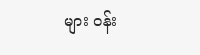များ ဝန်း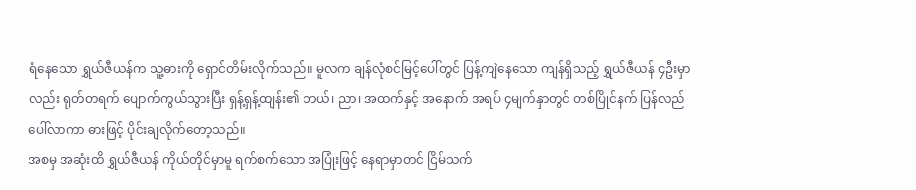ရံနေသော ရွှယ်ဇီယန်က သူ့ဓားကို ရှောင်တိမ်းလိုက်သည်။ မူလက ချန်လုံစင်မြင့်ပေါ်တွင် ပြန့်ကျဲနေသော ကျန်ရှိသည့် ရွှယ်ဇီယန် ၄ဦးမှာလည်း ရုတ်တရက် ပျောက်ကွယ်သွားပြီး ရှန့်ရှန့်ထျန်း၏ ဘယ်၊ ညာ၊ အထက်နှင့် အနောက် အရပ် ၄မျက်နှာတွင် တစ်ပြိုင်နက် ပြန်လည် ပေါ်လာကာ ဓားဖြင့် ပိုင်းချလိုက်တော့သည်။
အစမှ အဆုံးထိ ရွှယ်ဇီယန် ကိုယ်တိုင်မှာမူ ရက်စက်သော အပြုံးဖြင့် နေရာမှာတင် ငြိမ်သက်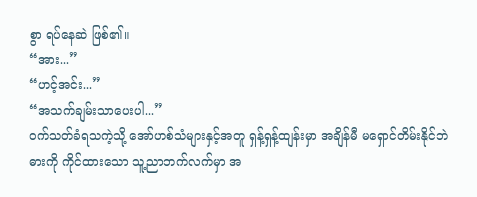စွာ ရပ်နေဆဲ ဖြစ်၏။
“အား...”
“ဟင့်အင်း...”
“အသက်ချမ်းသာပေးပါ...”
ဝက်သတ်ခံရသကဲ့သို့ အော်ဟစ်သံများနှင့်အတူ ရှန့်ရှန့်ထျန်းမှာ အချိန်မီ မရှောင်တိမ်းနိုင်ဘဲ ဓားကို ကိုင်ထားသော သူ့ညာဘက်လက်မှာ အ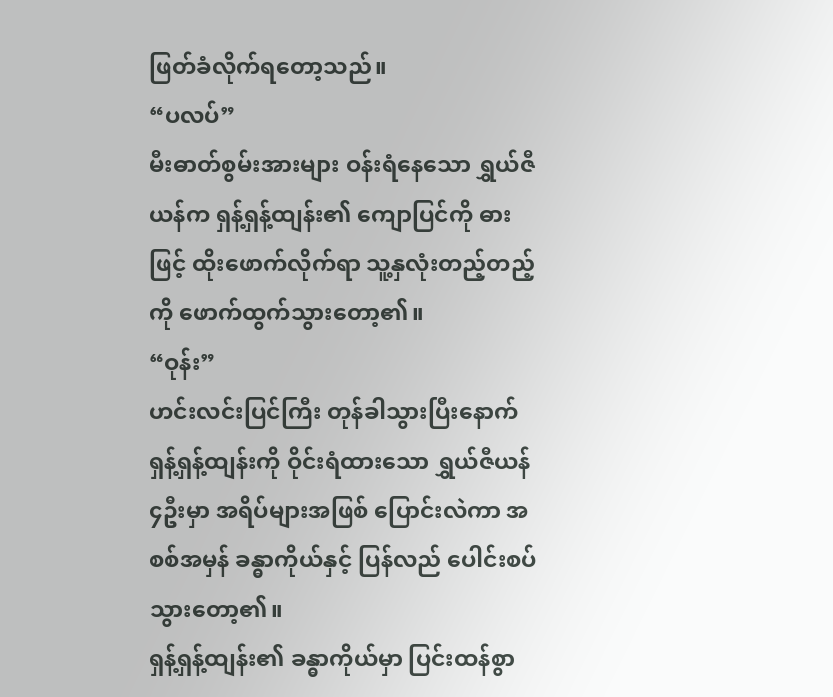ဖြတ်ခံလိုက်ရတော့သည်။
“ပလပ်”
မီးဓာတ်စွမ်းအားများ ဝန်းရံနေသော ရွှယ်ဇီယန်က ရှန့်ရှန့်ထျန်း၏ ကျောပြင်ကို ဓားဖြင့် ထိုးဖောက်လိုက်ရာ သူ့နှလုံးတည့်တည့်ကို ဖောက်ထွက်သွားတော့၏။
“ဝုန်း”
ဟင်းလင်းပြင်ကြီး တုန်ခါသွားပြီးနောက် ရှန့်ရှန့်ထျန်းကို ဝိုင်းရံထားသော ရွှယ်ဇီယန် ၄ဦးမှာ အရိပ်များအဖြစ် ပြောင်းလဲကာ အစစ်အမှန် ခန္ဓာကိုယ်နှင့် ပြန်လည် ပေါင်းစပ်သွားတော့၏။
ရှန့်ရှန့်ထျန်း၏ ခန္ဓာကိုယ်မှာ ပြင်းထန်စွာ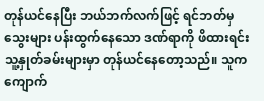တုန်ယင်နေပြီး ဘယ်ဘက်လက်ဖြင့် ရင်ဘတ်မှ သွေးများ ပန်းထွက်နေသော ဒဏ်ရာကို ဖိထားရင်း သူ့နှုတ်ခမ်းများမှာ တုန်ယင်နေတော့သည်။ သူက ကျောက်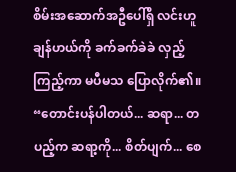စိမ်းအဆောက်အဦပေါ်ရှိ လင်းဟူချန်ဟယ်ကို ခက်ခက်ခဲခဲ လှည့်ကြည့်ကာ မပီမသ ပြောလိုက်၏။
“တောင်းပန်ပါတယ်... ဆရာ... တပည့်က ဆရာ့ကို... စိတ်ပျက်... စေ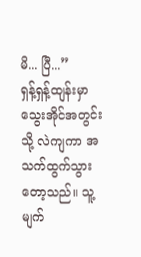မိ... ပြီ...”
ရှန့်ရှန့်ထျန်းမှာ သွေးအိုင်အတွင်းသို့ လဲကျကာ အသက်ထွက်သွားတော့သည်။ သူ့မျက်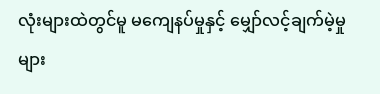လုံးများထဲတွင်မူ မကျေနပ်မှုနှင့် မျှော်လင့်ချက်မဲ့မှုများ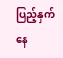ပြည့်နှက်နေ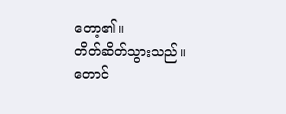တော့၏။
တိတ်ဆိတ်သွားသည်။
တောင်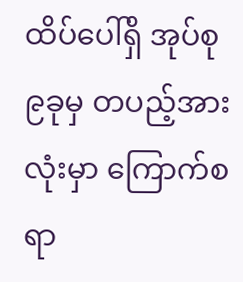ထိပ်ပေါ်ရှိ အုပ်စု ၉ခုမှ တပည့်အားလုံးမှာ ကြောက်စရာ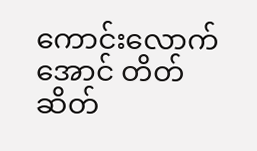ကောင်းလောက်အောင် တိတ်ဆိတ်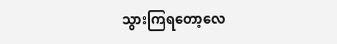သွားကြရတော့လေ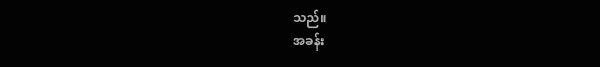သည်။
အခန်း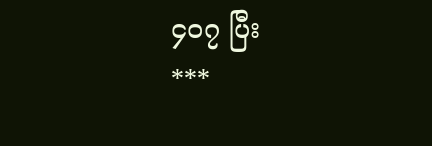၄၀၇ ပြီး
***